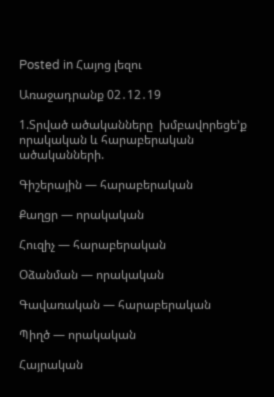Posted in Հայոց լեզու

Առաջադրանք 02․12․19

1.Տրված ածականները  խմբավորեցե’ք  որակական և հարաբերական  ածականների.

Գիշերային — հարաբերական

Քաղցր — որակական

Հուզիչ — հարաբերական

Օձանման — որակական

Գավառական — հարաբերական

Պիղծ — որակական

Հայրական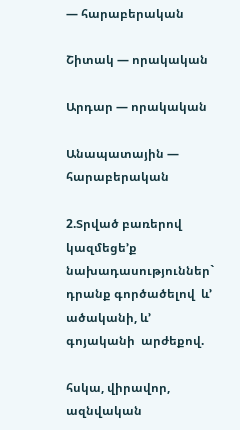— հարաբերական

Շիտակ — որակական

Արդար — որակական

Անապատային — հարաբերական

2.Տրված բառերով կազմեցե’ք  նախադասություններ` դրանք գործածելով  և’ ածականի, և’ գոյականի  արժեքով.

հսկա, վիրավոր, ազնվական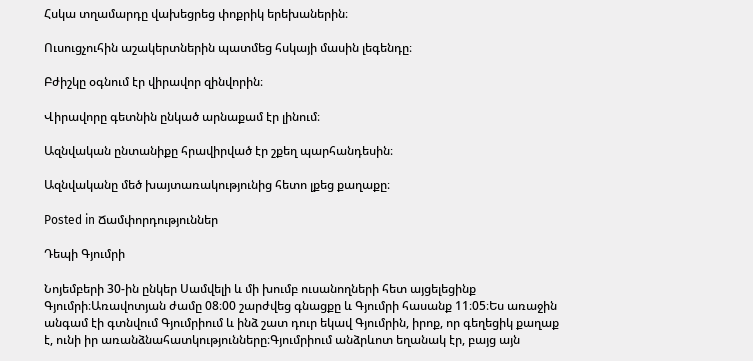Հսկա տղամարդը վախեցրեց փոքրիկ երեխաներին։

Ուսուցչուհին աշակերտներին պատմեց հսկայի մասին լեգենդը։

Բժիշկը օգնում էր վիրավոր զինվորին։

Վիրավորը գետնին ընկած արնաքամ էր լինում։

Ազնվական ընտանիքը հրավիրված էր շքեղ պարհանդեսին։

Ազնվականը մեծ խայտառակությունից հետո լքեց քաղաքը։

Posted in Ճամփորդություններ

Դեպի Գյումրի

Նոյեմբերի 30-ին ընկեր Սամվելի և մի խումբ ուսանողների հետ այցելեցինք Գյումրի։Առավոտյան ժամը 08։00 շարժվեց գնացքը և Գյումրի հասանք 11։05։Ես առաջին անգամ էի գտնվում Գյումրիում և ինձ շատ դուր եկավ Գյումրին, իրոք, որ գեղեցիկ քաղաք է, ունի իր առանձնահատկությունները։Գյումրիում անձրևոտ եղանակ էր, բայց այն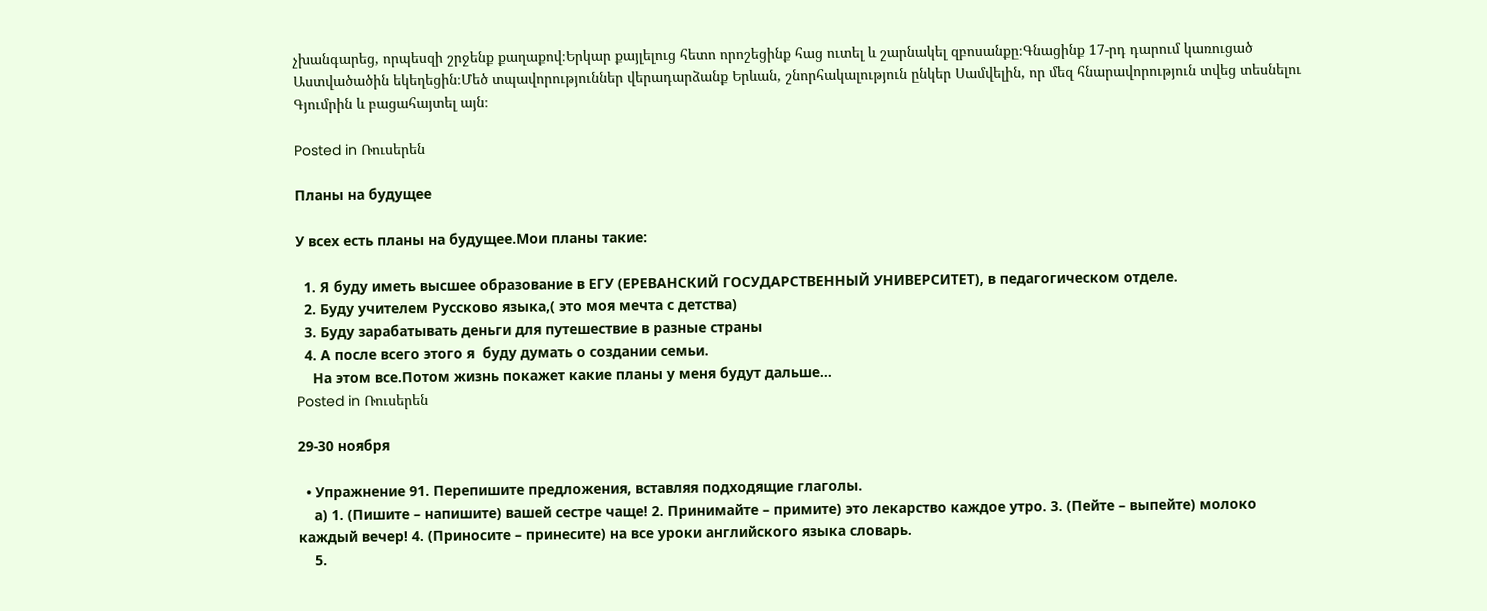չխանգարեց, որպեսզի շրջենք քաղաքով։Երկար քայլելուց հետո որոշեցինք հաց ուտել և շարնակել զբոսանքը։Գնացինք 17-րդ դարում կառուցած Աստվածածին եկեղեցին։Մեծ տպավորություններ վերադարձանք Երևան, շնորհակալություն ընկեր Սամվելին, որ մեզ հնարավորություն տվեց տեսնելու Գյումրին և բացահայտել այն։

Posted in Ռուսերեն

Планы на будущее

У всех есть планы на будущее.Мои планы такие:

  1. Я буду иметь высшее образование в ЕГУ (ЕРЕВАНСКИЙ ГОСУДАРСТВЕННЫЙ УНИВЕРСИТЕТ), в педагогическом отделе.
  2. Буду учителем Руссково языка,( это моя мечта с детства)
  3. Буду зарабатывать деньги для путешествие в разные страны
  4. А после всего этого я  буду думать о создании семьи.
    На этом все.Потом жизнь покажет какие планы у меня будут дальше…
Posted in Ռուսերեն

29-30 ноября

  • Упражнение 91. Перепишите предложения, вставляя подходящие глаголы.
    а) 1. (Пишите – напишите) вашей сестре чаще! 2. Принимайте – примите) это лекарство каждое утро. 3. (Пейте – выпейте) молоко каждый вечер! 4. (Приносите – принесите) на все уроки английского языка словарь.
    5.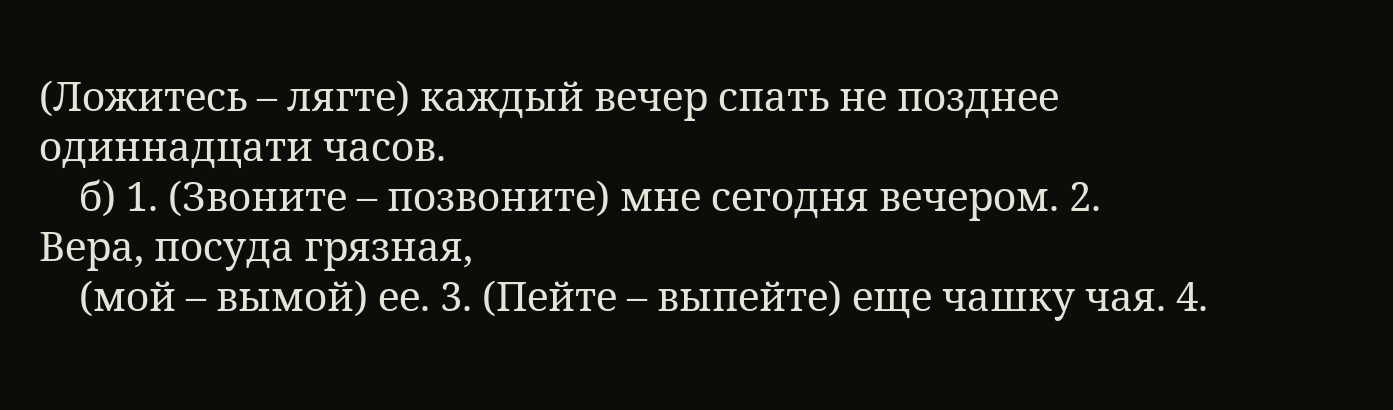(Ложитесь – лягте) каждый вечер спать не позднее одиннадцати часов.
    б) 1. (Звоните – позвоните) мне сегодня вечером. 2. Вера, посуда грязная,
    (мой – вымой) ее. 3. (Пейте – выпейте) еще чашку чая. 4.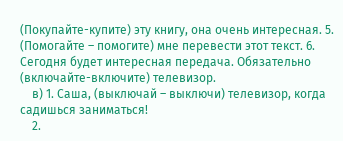(Покупайте-купите) эту книгу, она очень интересная. 5. (Помогайте – помогите) мне перевести этот текст. 6. Сегодня будет интересная передача. Обязательно (включайте-включите) телевизор.
    в) 1. Саша, (выключай – выключи) телевизор, когда садишься заниматься!
    2.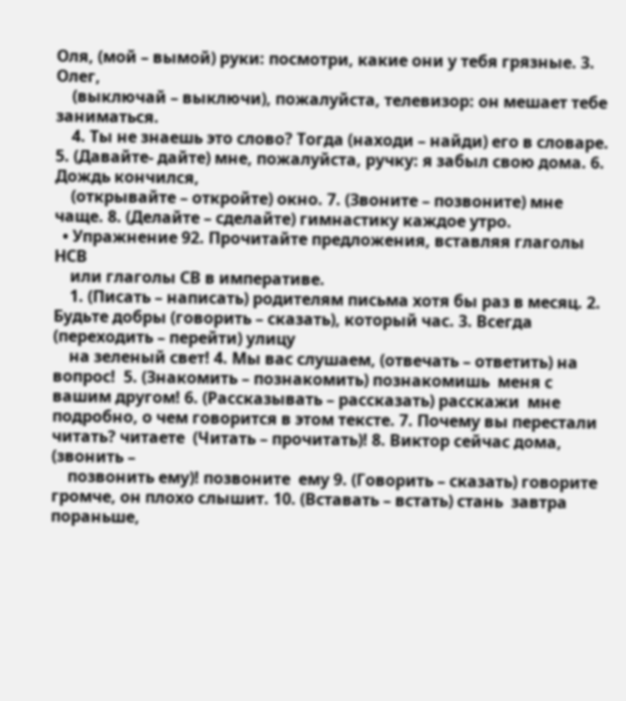Оля, (мой – вымой) руки: посмотри, какие они у тебя грязные. 3. Олег,
    (выключай – выключи), пожалуйста, телевизор: он мешает тебе заниматься.
    4. Ты не знаешь это слово? Тогда (находи – найди) его в словаре. 5. (Давайте- дайте) мне, пожалуйста, ручку: я забыл свою дома. 6. Дождь кончился,
    (открывайте – откройте) окно. 7. (Звоните – позвоните) мне чаще. 8. (Делайте – сделайте) гимнастику каждое утро.
  • Упражнение 92. Прочитайте предложения, вставляя глаголы НСВ
    или глаголы СВ в императиве.
    1. (Писать – написать) родителям письма хотя бы раз в месяц. 2. Будьте добры (говорить – сказать), который час. 3. Всегда (переходить – перейти) улицу
    на зеленый свет! 4. Мы вас слушаем, (отвечать – ответить) на вопрос!  5. (Знакомить – познакомить) познакомишь  меня с вашим другом! 6. (Рассказывать – рассказать) расскажи  мне подробно, о чем говорится в этом тексте. 7. Почему вы перестали читать? читаете  (Читать – прочитать)! 8. Виктор сейчас дома, (звонить –
    позвонить ему)! позвоните  ему 9. (Говорить – сказать) говорите  громче, он плохо слышит. 10. (Вставать – встать) стань  завтра пораньше,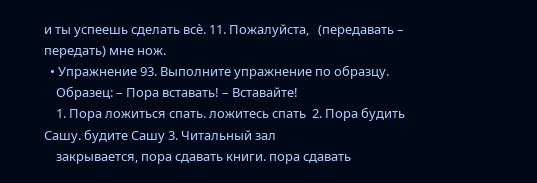и ты успеешь сделать всѐ. 11. Пожалуйста,   (передавать – передать) мне нож.
  • Упражнение 93. Выполните упражнение по образцу.
    Образец: – Пора вставать! – Вставайте!
    1. Пора ложиться спать. ложитесь спать  2. Пора будить Сашу. будите Сашу 3. Читальный зал
    закрывается, пора сдавать книги. пора сдавать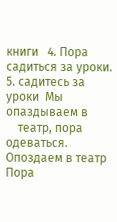книги   4. Пора садиться за уроки. 5. садитесь за уроки  Мы опаздываем в
    театр, пора одеваться. Опоздаем в театр    Пора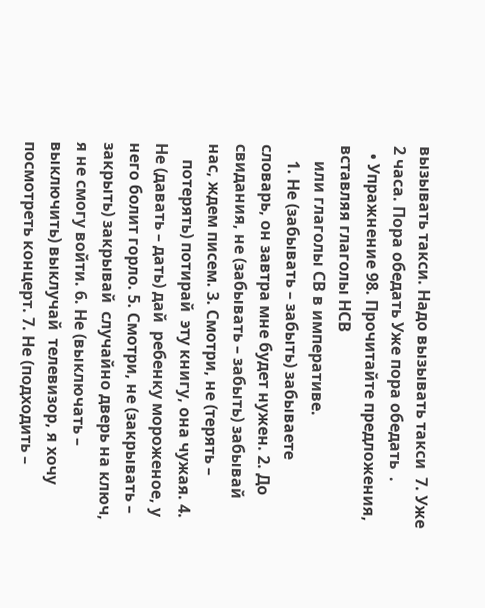вызывать такси. Надо вызывать такси  7. Уже 2 часа. Пора обедать Уже пора обедать  .
  • Упражнение 98. Прочитайте предложения, вставляя глаголы НСВ
    или глаголы СВ в императиве.
    1. Не (забывать – забыть) забываете  словарь, он завтра мне будет нужен. 2. До свидания, не (забывать – забыть) забывай    нас, ждем писем. 3. Смотри, не (терять –
    потерять) потирай  эту книгу, она чужая. 4. Не (давать – дать) дай  ребенку мороженое, у него болит горло. 5. Смотри, не (закрывать – закрыть) закрывай  случайно дверь на ключ, я не смогу войти. 6. Не (выключать – выключить) выклучай  телевизор, я хочу посмотреть концерт. 7. Не (подходить –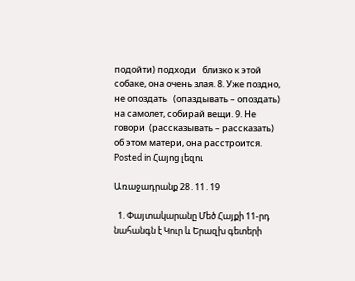подойти) подходи   близко к этой собаке, она очень злая. 8. Уже поздно, не опоздать   (опаздывать – опоздать) на самолет, собирай вещи. 9. Не говори  (рассказывать – рассказать) об этом матери, она расстроится.
Posted in Հայոց լեզու

Առաջադրանք 28․11․19

  1. Փայտակարանը Մեծ Հայքի 11-րդ նահանգն է Կուր և Երազխ գետերի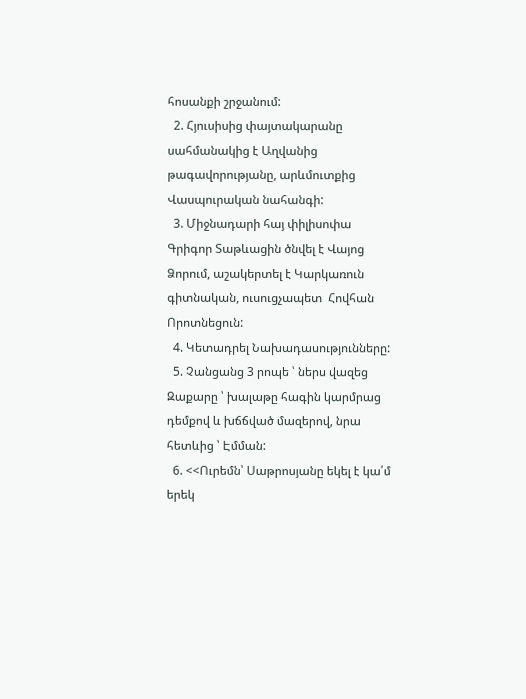հոսանքի շրջանում:
  2. Հյուսիսից փայտակարանը սահմանակից է Աղվանից թագավորությանը, արևմուտքից Վասպուրական նահանգի:
  3. Միջնադարի հայ փիլիսոփա Գրիգոր Տաթևացին ծնվել է Վայոց Ձորում, աշակերտել է Կարկառուն գիտնական, ուսուցչապետ  Հովհան Որոտնեցուն:
  4. Կետադրել Նախադասությունները:
  5. Չանցանց 3 րոպե ՝ ներս վազեց Զաքարը ՝ խալաթը հագին կարմրաց դեմքով և խճճված մազերով, նրա հետևից ՝ Էմման:
  6. <<Ուրեմն՝ Սաթրոսյանը եկել է կա՛մ երեկ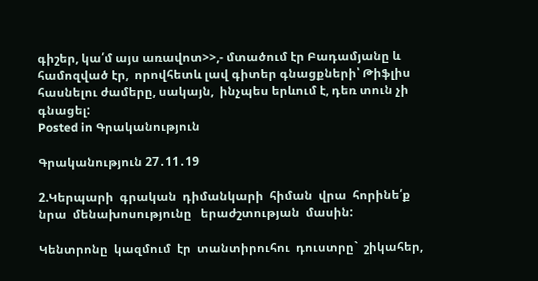գիշեր, կա՛մ այս առավոտ>>,- մտածում էր Բադամյանը և համոզված էր,  որովհետև լավ գիտեր գնացքների՝ Թիֆլիս հասնելու ժամերը, սակայն,  ինչպես երևում է, դեռ տուն չի գնացել:
Posted in Գրականություն

Գրականություն 27․11․19

2.Կերպարի  գրական  դիմանկարի  հիման  վրա  հորինե՛ք    նրա  մենախոսությունը   երաժշտության  մասին:

Կենտրոնը  կազմում  էր  տանտիրուհու  դուստրը`  շիկահեր,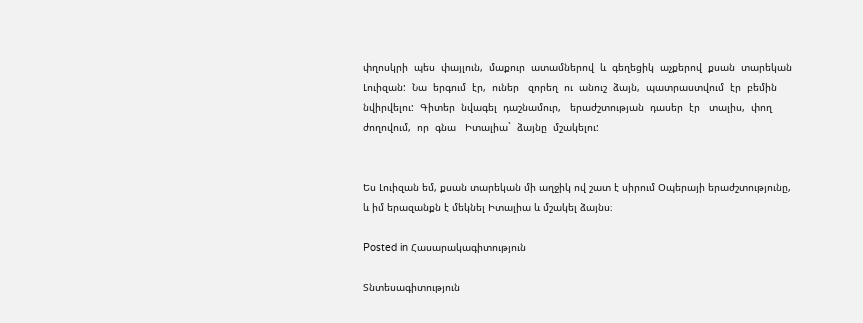փղոսկրի  պես  փայլուն,  մաքուր  ատամներով  և  գեղեցիկ  աչքերով  քսան  տարեկան  Լուիզան:  Նա  երգում  էր,  ուներ   զորեղ  ու  անուշ  ձայն,  պատրաստվում  էր  բեմին  նվիրվելու:  Գիտեր  նվագել  դաշնամուր,   երաժշտության  դասեր  էր   տալիս,  փող  ժողովում,  որ  գնա   Իտալիա`  ձայնը  մշակելու:


Ես Լուիզան եմ, քսան տարեկան մի աղջիկ ով շատ է սիրում Օպերայի երաժշտությունը, և իմ երազանքն է մեկնել Իտալիա և մշակել ձայնս։

Posted in Հասարակագիտություն

Տնտեսագիտություն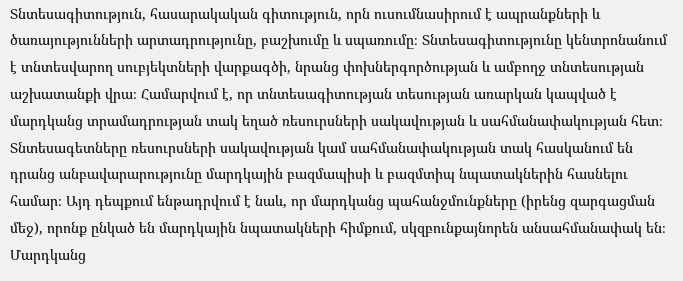Տնտեսագիտություն, հասարակական գիտություն, որն ուսումնասիրում է ապրանքների և ծառայությունների արտադրությունը, բաշխումը և սպառումը։ Տնտեսագիտությունը կենտրոնանում է տնտեսվարող սուբյեկտների վարքագծի, նրանց փոխներգործության և ամբողջ տնտեսության աշխատանքի վրա։ Համարվում է, որ տնտեսագիտության տեսության առարկան կապված է մարդկանց տրամադրության տակ եղած ռեսուրսների սակավության և սահմանափակության հետ։ Տնտեսագետները ռեսուրսների սակավության կամ սահմանափակության տակ հասկանում են դրանց անբավարարությունը մարդկային բազմապիսի և բազմտիպ նպատակներին հասնելու համար։ Այդ դեպքում ենթադրվում է նաև, որ մարդկանց պահանջմունքները (իրենց զարգացման մեջ), որոնք ընկած են մարդկային նպատակների հիմքում, սկզբունքայնորեն անսահմանափակ են։ Մարդկանց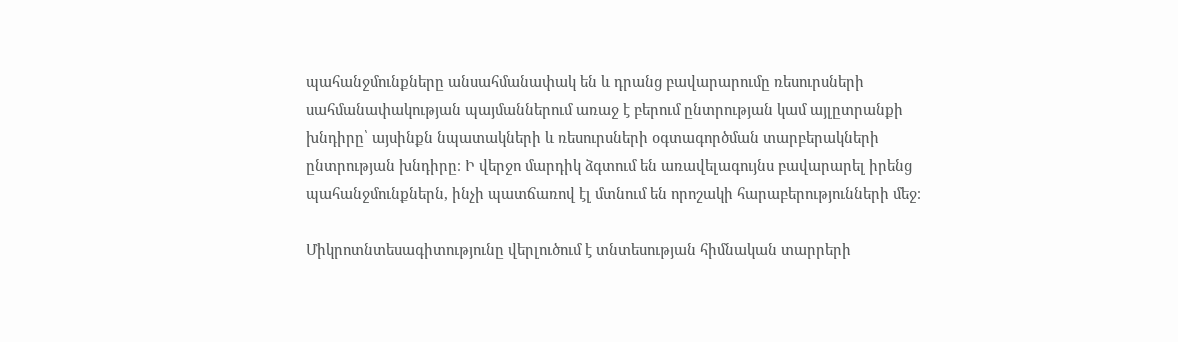պահանջմունքները անսահմանափակ են և դրանց բավարարումը ռեսուրսների սահմանափակության պայմաններում առաջ է բերում ընտրության կամ այլըտրանքի խնդիրը՝ այսինքն նպատակների և ռեսուրսների օգտագործման տարբերակների ընտրության խնդիրը։ Ի վերջո մարդիկ ձգտում են առավելագույնս բավարարել իրենց պահանջմունքներն, ինչի պատճառով էլ մտնում են որոշակի հարաբերությունների մեջ։

Միկրոտնտեսագիտությունը վերլուծում է տնտեսության հիմնական տարրերի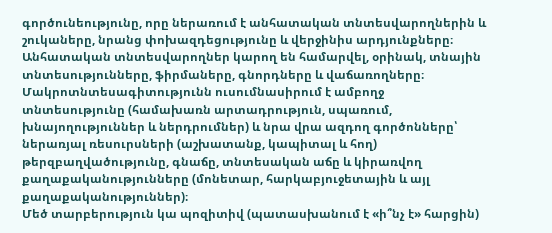գործունեությունը, որը ներառում է անհատական տնտեսվարողներին և շուկաները, նրանց փոխազդեցությունը և վերջինիս արդյունքները։ Անհատական տնտեսվարողներ կարող են համարվել, օրինակ, տնային տնտեսությունները, ֆիրմաները, գնորդները և վաճառողները։ Մակրոտնտեսագիտությունն ուսումնասիրում է ամբողջ տնտեսությունը (համախառն արտադրություն, սպառում, խնայողություններ և ներդրումներ) և նրա վրա ազդող գործոնները՝ ներառյալ ռեսուրսների (աշխատանք, կապիտալ և հող) թերզբաղվածությունը, գնաճը, տնտեսական աճը և կիրառվող քաղաքականությունները (մոնետար, հարկաբյուջետային և այլ քաղաքականություններ)։
Մեծ տարբերություն կա պոզիտիվ (պատասխանում է «ի՞նչ է» հարցին)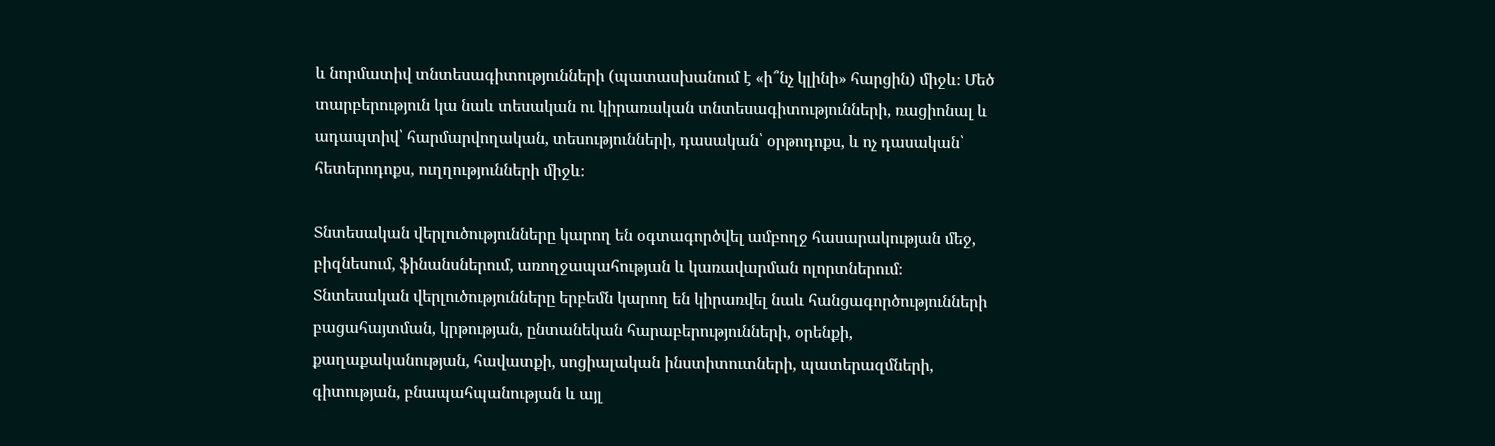և նորմատիվ տնտեսագիտությունների (պատասխանում է «ի՞նչ կլինի» հարցին) միջև։ Մեծ տարբերություն կա նաև տեսական ու կիրառական տնտեսագիտությունների, ռացիոնալ և ադապտիվ՝ հարմարվողական, տեսությունների, դասական՝ օրթոդոքս, և ոչ դասական՝ հետերոդոքս, ուղղությունների միջև։

Տնտեսական վերլուծությունները կարող են օգտագործվել ամբողջ հասարակության մեջ, բիզնեսում, ֆինանսներում, առողջապահության և կառավարման ոլորտներում։ Տնտեսական վերլուծությունները երբեմն կարող են կիրառվել նաև հանցագործությունների բացահայտման, կրթության, ընտանեկան հարաբերությունների, օրենքի, քաղաքականության, հավատքի, սոցիալական ինստիտուտների, պատերազմների, գիտության, բնապահպանության և այլ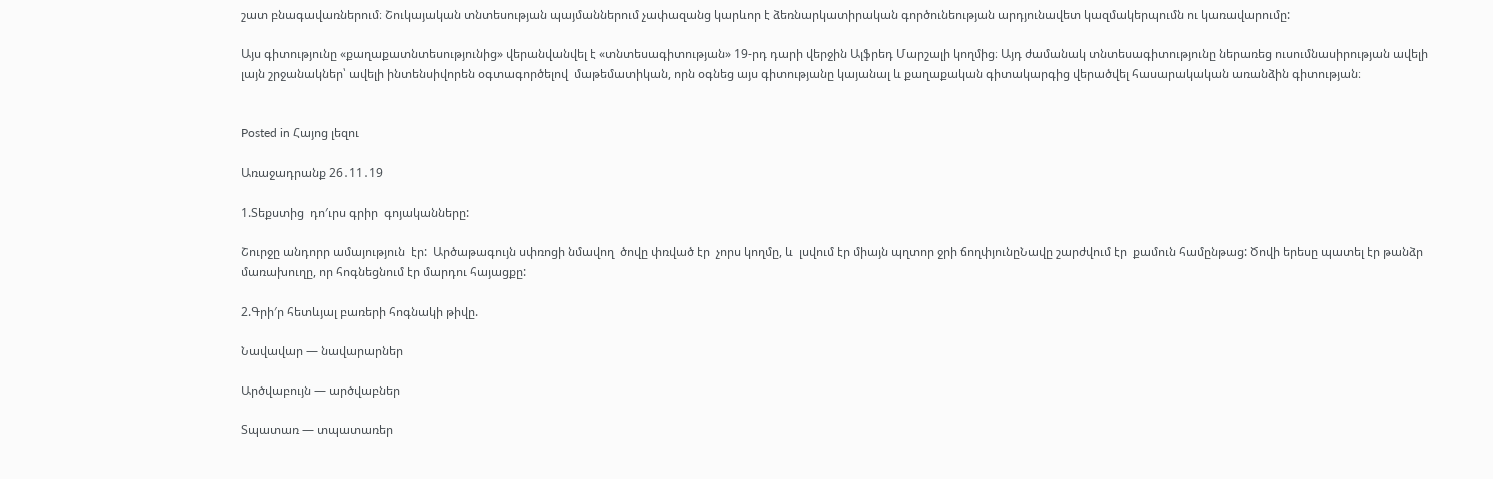շատ բնագավառներում։ Շուկայական տնտեսության պայմաններում չափազանց կարևոր է ձեռնարկատիրական գործունեության արդյունավետ կազմակերպումն ու կառավարումը:

Այս գիտությունը «քաղաքատնտեսությունից» վերանվանվել է «տնտեսագիտության» 19-րդ դարի վերջին Ալֆրեդ Մարշալի կողմից։ Այդ ժամանակ տնտեսագիտությունը ներառեց ուսումնասիրության ավելի լայն շրջանակներ՝ ավելի ինտենսիվորեն օգտագործելով  մաթեմատիկան, որն օգնեց այս գիտությանը կայանալ և քաղաքական գիտակարգից վերածվել հասարակական առանձին գիտության։


Posted in Հայոց լեզու

Առաջադրանք 26․11․19

1.Տեքստից  դո′ւրս գրիր  գոյականները:

Շուրջը անդորր ամայություն  էր:  Արծաթագույն սփռոցի նմավող  ծովը փռված էր  չորս կողմը, և  լսվում էր միայն պղտոր ջրի ճողփյունըՆավը շարժվում էր  քամուն համընթաց: Ծովի երեսը պատել էր թանձր մառախուղը, որ հոգնեցնում էր մարդու հայացքը:

2.Գրի′ր հետևյալ բառերի հոգնակի թիվը.

Նավավար — նավարարներ

Արծվաբույն — արծվաբներ

Տպատառ — տպատառեր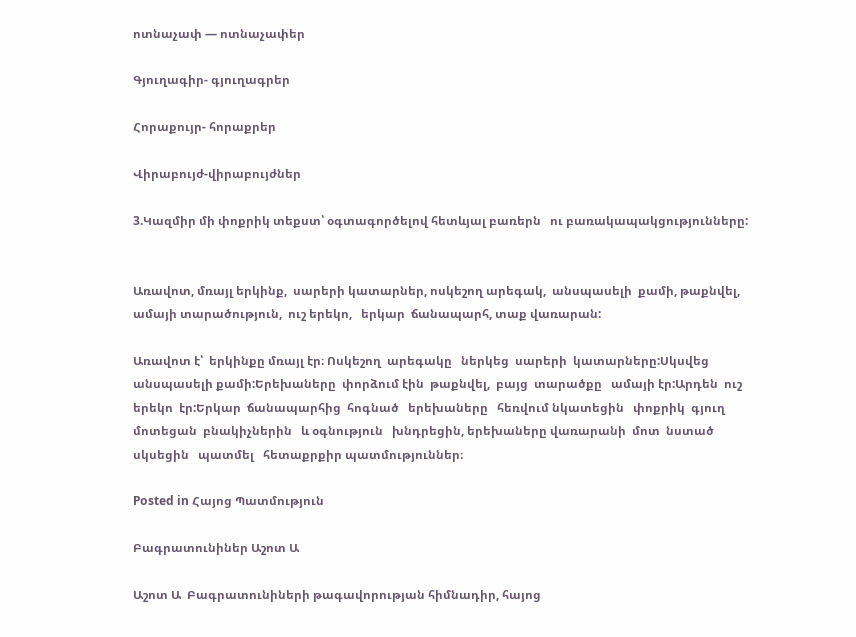ոտնաչափ — ոտնաչափեր

Գյուղագիր- գյուղագրեր

Հորաքույր- հորաքրեր

Վիրաբույժ-վիրաբույժներ

3.Կազմիր մի փոքրիկ տեքստ՝ օգտագործելով հետևյալ բառերն   ու բառակապակցությունները:


Առավոտ, մռայլ երկինք,  սարերի կատարներ, ոսկեշող արեգակ,  անսպասելի  քամի, թաքնվել,  ամայի տարածություն,  ուշ երեկո,   երկար  ճանապարհ, տաք վառարան:

Առավոտ է՝  երկինքը մռայլ էր։ Ոսկեշող  արեգակը   ներկեց  սարերի  կատարները:Սկսվեց  անսպասելի քամի:Երեխաները  փորձում էին  թաքնվել,  բայց  տարածքը   ամայի էր:Արդեն  ուշ  երեկո  էր:Երկար  ճանապարհից  հոգնած   երեխաները   հեռվում նկատեցին   փոքրիկ  գյուղ   մոտեցան  բնակիչներին   և օգնություն   խնդրեցին, երեխաները վառարանի  մոտ  նստած     սկսեցին   պատմել   հետաքրքիր պատմություններ։

Posted in Հայոց Պատմություն

Բագրատունիներ Աշոտ Ա

Աշոտ Ա  Բագրատունիների թագավորության հիմնադիր, հայոց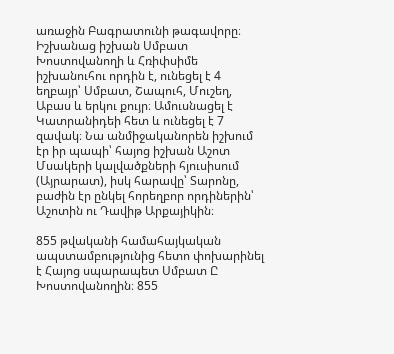առաջին Բագրատունի թագավորը։ Իշխանաց իշխան Սմբատ Խոստովանողի և Հռիփսիմե իշխանուհու որդին է, ունեցել է 4 եղբայր՝ Սմբատ, Շապուհ, Մուշեղ, Աբաս և երկու քույր։ Ամուսնացել է Կատրանիդեի հետ և ունեցել է 7 զավակ։ Նա անմիջականորեն իշխում էր իր պապի՝ հայոց իշխան Աշոտ Մսակերի կալվածքների հյուսիսում (Այրարատ), իսկ հարավը՝ Տարոնը, բաժին էր ընկել հորեղբոր որդիներին՝ Աշոտին ու Դավիթ Արքայիկին։

855 թվականի համահայկական ապստամբությունից հետո փոխարինել է Հայոց սպարապետ Սմբատ Ը Խոստովանողին։ 855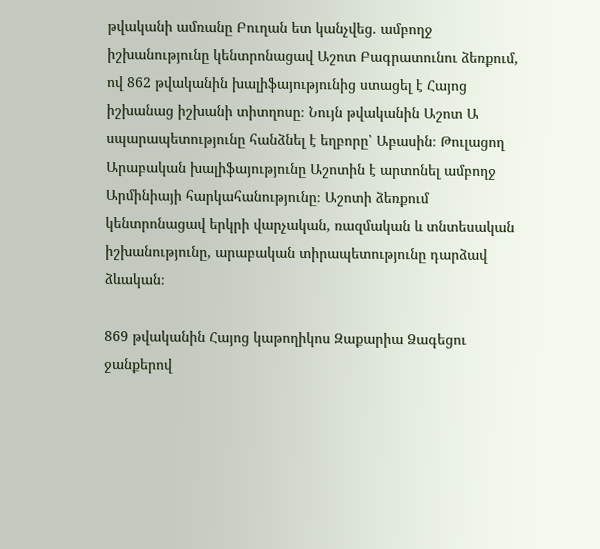թվականի ամռանը Բուղան ետ կանչվեց. ամբողջ իշխանությունը կենտրոնացավ Աշոտ Բագրատունու ձեռքում, ով 862 թվականին խալիֆայությունից ստացել է Հայոց իշխանաց իշխանի տիտղոսը։ Նույն թվականին Աշոտ Ա սպարապետությունը հանձնել է եղբորը՝ Աբասին։ Թուլացող Արաբական խալիֆայությունը Աշոտին է արտոնել ամբողջ Արմինիայի հարկահանությունը։ Աշոտի ձեռքում կենտրոնացավ երկրի վարչական, ռազմական և տնտեսական իշխանությունը, արաբական տիրապետությունը դարձավ ձևական։

869 թվականին Հայոց կաթողիկոս Զաքարիա Ձագեցու ջանքերով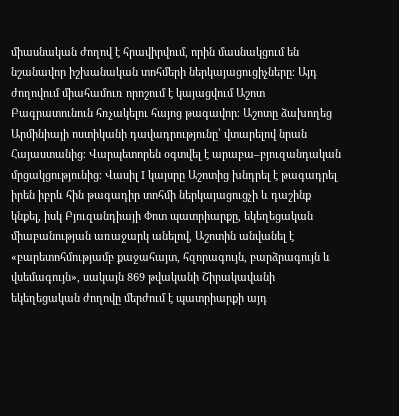միասնական ժողով է հրավիրվում, որին մասնակցում են նշանավոր իշխանական տոհմերի ներկայացուցիչները։ Այդ ժողովում միահամուռ որոշում է կայացվում Աշոտ Բագրատունուն հռչակելու հայոց թագավոր։ Աշոտը ձախողեց Արմինիայի ոստիկանի դավադրությունը՝ վտարելով նրան Հայաստանից։ Վարպետորեն օգտվել է արաբա–բյուզանդական մրցակցությունից։ Վասիլ I կայսրը Աշոտից խնդրել է թագադրել իրեն իբրև հին թագադիր տոհմի ներկայացուցչի և դաշինք կնքել, իսկ Բյուզանդիայի Փոտ պատրիարքը, եկեղեցական միաբանության առաջարկ անելով, Աշոտին անվանել է «բարետոհմությամբ քաջահայտ, հզորագույն, բարձրագույն և վսեմագույն», սակայն 869 թվականի Շիրակավանի եկեղեցական ժողովը մերժում է պատրիարքի այդ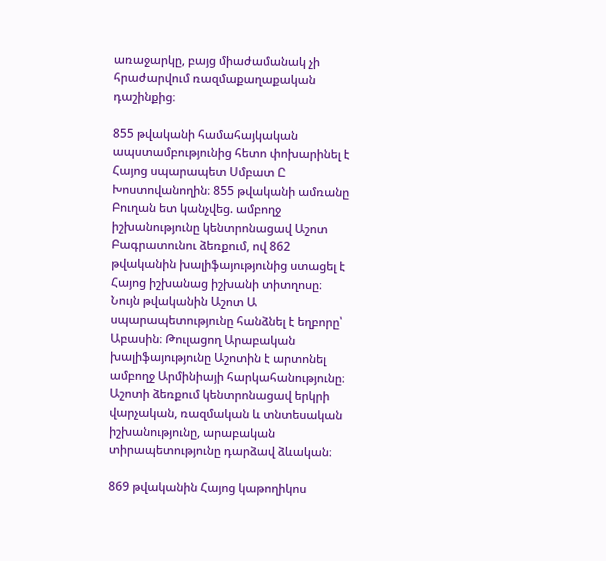առաջարկը, բայց միաժամանակ չի հրաժարվում ռազմաքաղաքական դաշինքից։

855 թվականի համահայկական ապստամբությունից հետո փոխարինել է Հայոց սպարապետ Սմբատ Ը Խոստովանողին։ 855 թվականի ամռանը Բուղան ետ կանչվեց. ամբողջ իշխանությունը կենտրոնացավ Աշոտ Բագրատունու ձեռքում, ով 862 թվականին խալիֆայությունից ստացել է Հայոց իշխանաց իշխանի տիտղոսը։ Նույն թվականին Աշոտ Ա սպարապետությունը հանձնել է եղբորը՝ Աբասին։ Թուլացող Արաբական խալիֆայությունը Աշոտին է արտոնել ամբողջ Արմինիայի հարկահանությունը։ Աշոտի ձեռքում կենտրոնացավ երկրի վարչական, ռազմական և տնտեսական իշխանությունը, արաբական տիրապետությունը դարձավ ձևական։

869 թվականին Հայոց կաթողիկոս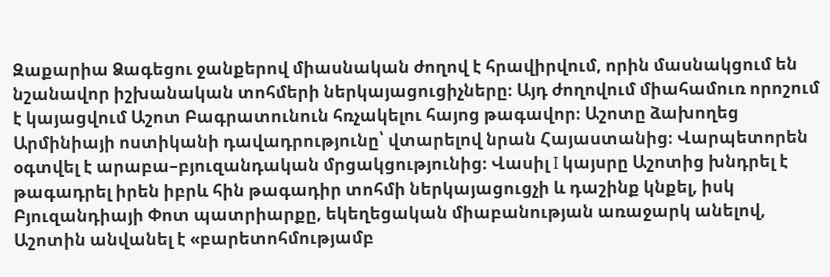Զաքարիա Ձագեցու ջանքերով միասնական ժողով է հրավիրվում, որին մասնակցում են նշանավոր իշխանական տոհմերի ներկայացուցիչները։ Այդ ժողովում միահամուռ որոշում է կայացվում Աշոտ Բագրատունուն հռչակելու հայոց թագավոր։ Աշոտը ձախողեց Արմինիայի ոստիկանի դավադրությունը՝ վտարելով նրան Հայաստանից։ Վարպետորեն օգտվել է արաբա–բյուզանդական մրցակցությունից։ Վասիլ I կայսրը Աշոտից խնդրել է թագադրել իրեն իբրև հին թագադիր տոհմի ներկայացուցչի և դաշինք կնքել, իսկ Բյուզանդիայի Փոտ պատրիարքը, եկեղեցական միաբանության առաջարկ անելով, Աշոտին անվանել է «բարետոհմությամբ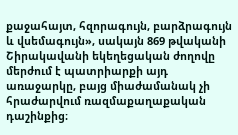քաջահայտ, հզորագույն, բարձրագույն և վսեմագույն», սակայն 869 թվականի Շիրակավանի եկեղեցական ժողովը մերժում է պատրիարքի այդ առաջարկը, բայց միաժամանակ չի հրաժարվում ռազմաքաղաքական դաշինքից։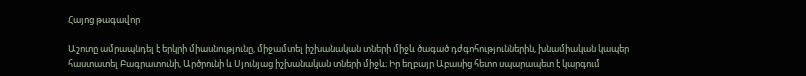Հայոց թագավոր

Աշոտը ամրապնդել է երկրի միասնությունը, միջամտել իշխանական տների միջև ծագած դժգոհություններին, խնամիական կապեր հաստատել Բագրատունի, Արծրունի և Սյունյաց իշխանական տների միջև։ Իր եղբայր Աբասից հետո սպարապետ է կարգում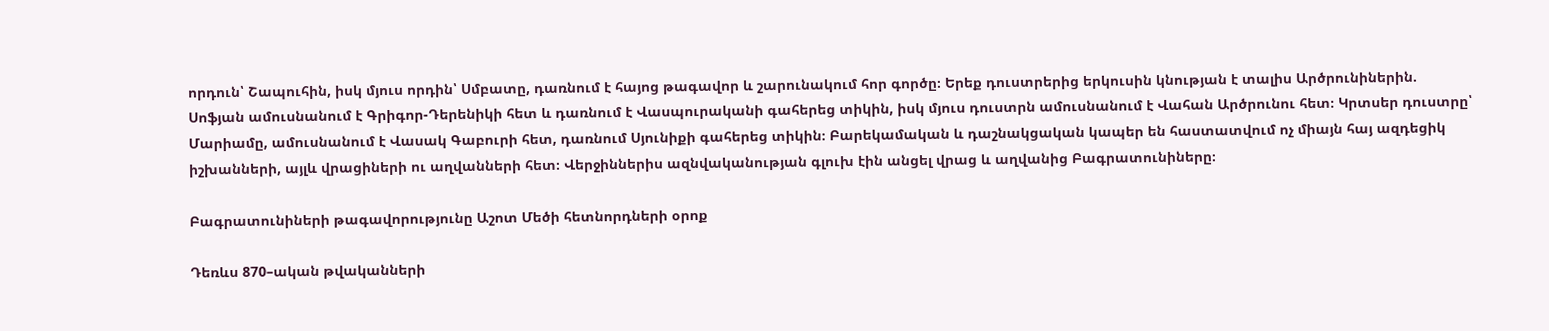որդուն՝ Շապուհին, իսկ մյուս որդին՝ Սմբատը, դառնում է հայոց թագավոր և շարունակում հոր գործը։ Երեք դուստրերից երկուսին կնության է տալիս Արծրունիներին. Սոֆյան ամուսնանում է Գրիգոր-Դերենիկի հետ և դառնում է Վասպուրականի գահերեց տիկին, իսկ մյուս դուստրն ամուսնանում է Վահան Արծրունու հետ։ Կրտսեր դուստրը՝ Մարիամը, ամուսնանում է Վասակ Գաբուրի հետ, դառնում Սյունիքի գահերեց տիկին։ Բարեկամական և դաշնակցական կապեր են հաստատվում ոչ միայն հայ ազդեցիկ իշխանների, այլև վրացիների ու աղվանների հետ։ Վերջիններիս ազնվականության գլուխ էին անցել վրաց և աղվանից Բագրատունիները։

Բագրատունիների թագավորությունը Աշոտ Մեծի հետնորդների օրոք

Դեռևս 870–ական թվականների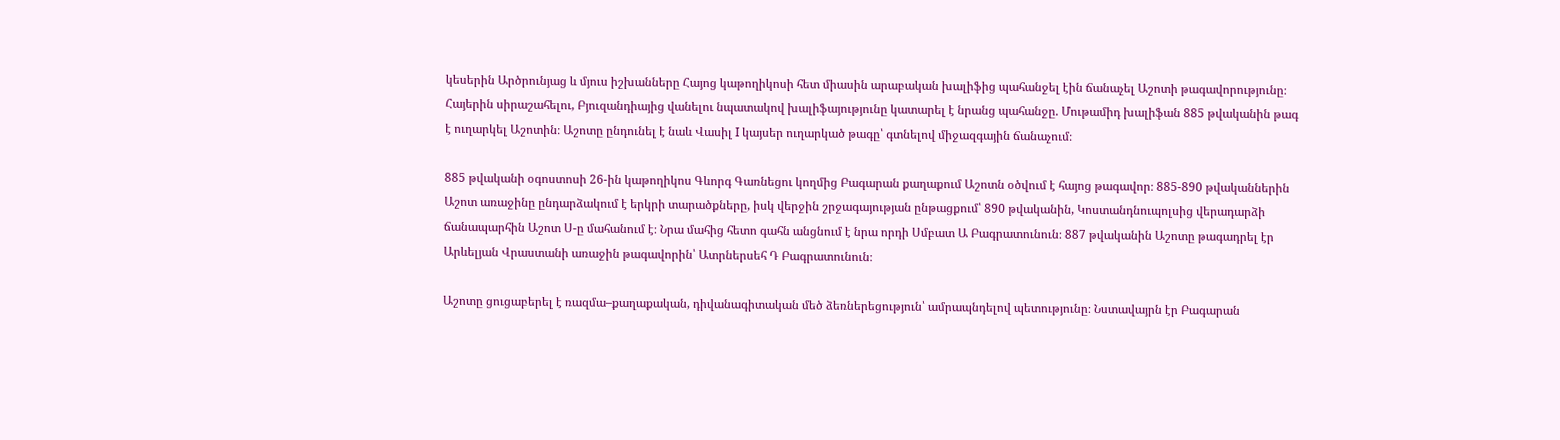կեսերին Արծրունյաց և մյուս իշխանները Հայոց կաթողիկոսի հետ միասին արաբական խալիֆից պահանջել էին ճանաչել Աշոտի թագավորությունը։ Հայերին սիրաշահելու, Բյուզանդիայից վանելու նպատակով խալիֆայությունը կատարել է նրանց պահանջը. Մութամիդ խալիֆան 885 թվականին թագ է ուղարկել Աշոտին։ Աշոտը ընդունել է նաև Վասիլ I կայսեր ուղարկած թագը՝ գտնելով միջազգային ճանաչում։

885 թվականի օգոստոսի 26-ին կաթողիկոս Գևորգ Գառնեցու կողմից Բագարան քաղաքում Աշոտն օծվում է հայոց թագավոր։ 885-890 թվականներին Աշոտ առաջինը ընդարձակում է երկրի տարածքները, իսկ վերջին շրջագայության ընթացքում՝ 890 թվականին, Կոստանդնուպոլսից վերադարձի ճանապարհին Աշոտ Ս-ը մահանում է։ Նրա մահից հետո գահն անցնում է նրա որդի Սմբատ Ա Բագրատունուն։ 887 թվականին Աշոտը թագադրել էր Արևելյան Վրաստանի առաջին թագավորին՝ Ատրներսեհ Դ Բագրատունուն։

Աշոտը ցուցաբերել է ռազմա–քաղաքական, դիվանագիտական մեծ ձեռներեցություն՝ ամրապնդելով պետությունը։ Նստավայրն էր Բագարան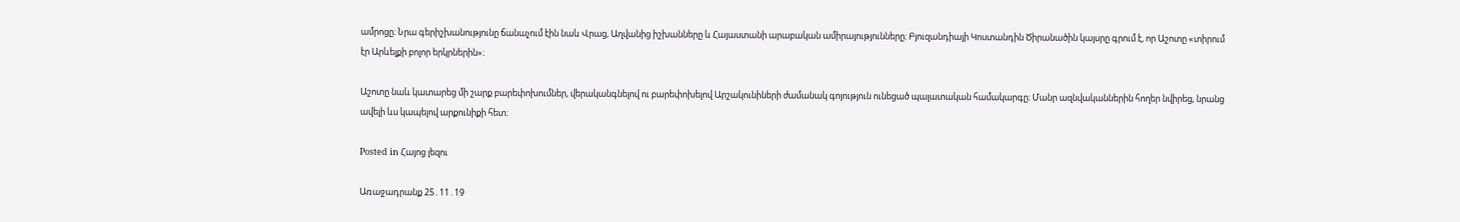ամրոցը։ Նրա գերիշխանությունը ճանաչում էին նաև Վրաց, Աղվանից իշխանները և Հայաստանի արաբական ամիրայությունները։ Բյուզանդիայի Կոստանդին Ծիրանածին կայսրը գրում է, որ Աշոտը «տիրում էր Արևելքի բոլոր երկրներին»։

Աշոտը նաև կատարեց մի շարք բարեփոխումներ, վերականգնելով ու բարեփոխելով Արշակունիների ժամանակ գոյություն ունեցած պալատական համակարգը։ Մանր ազնվականներին հողեր նվիրեց, նրանց ավելի ևս կապելով արքունիքի հետ։

Posted in Հայոց լեզու

Առաջադրանք 25․11․19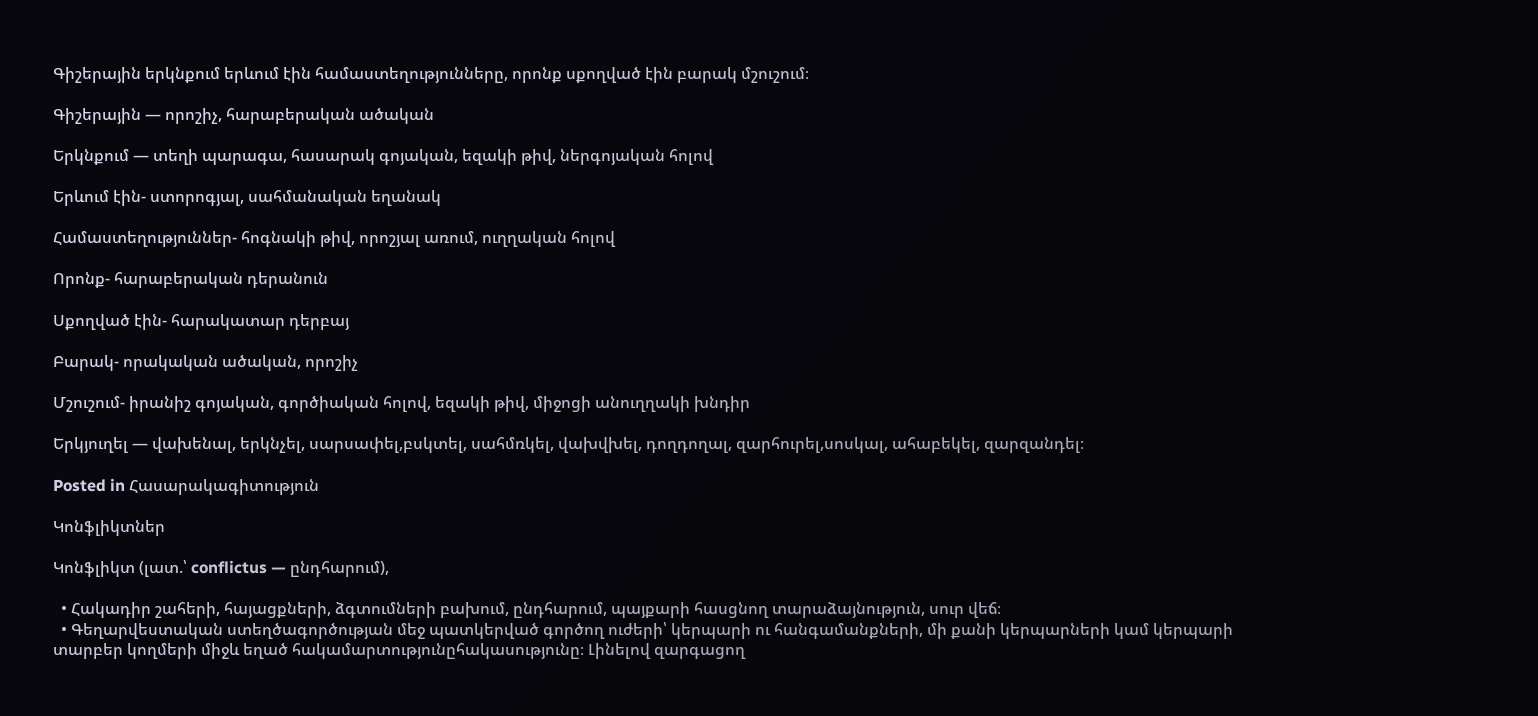Գիշերային երկնքում երևում էին համաստեղությունները, որոնք սքողված էին բարակ մշուշում։

Գիշերային — որոշիչ, հարաբերական ածական

Երկնքում — տեղի պարագա, հասարակ գոյական, եզակի թիվ, ներգոյական հոլով

Երևում էին- ստորոգյալ, սահմանական եղանակ

Համաստեղություններ- հոգնակի թիվ, որոշյալ առում, ուղղական հոլով

Որոնք- հարաբերական դերանուն

Սքողված էին- հարակատար դերբայ

Բարակ- որակական ածական, որոշիչ

Մշուշում- իրանիշ գոյական, գործիական հոլով, եզակի թիվ, միջոցի անուղղակի խնդիր

Երկյուղել — վախենալ, երկնչել, սարսափել,բսկտել, սահմռկել, վախվխել, դողդողալ, զարհուրել,սոսկալ, ահաբեկել, զարզանդել։

Posted in Հասարակագիտություն

Կոնֆլիկտներ

Կոնֆլիկտ (լատ.՝ conflictus — ընդհարում),

  • Հակադիր շահերի, հայացքների, ձգտումների բախում, ընդհարում, պայքարի հասցնող տարաձայնություն, սուր վեճ։
  • Գեղարվեստական ստեղծագործության մեջ պատկերված գործող ուժերի՝ կերպարի ու հանգամանքների, մի քանի կերպարների կամ կերպարի տարբեր կողմերի միջև եղած հակամարտությունըհակասությունը։ Լինելով զարգացող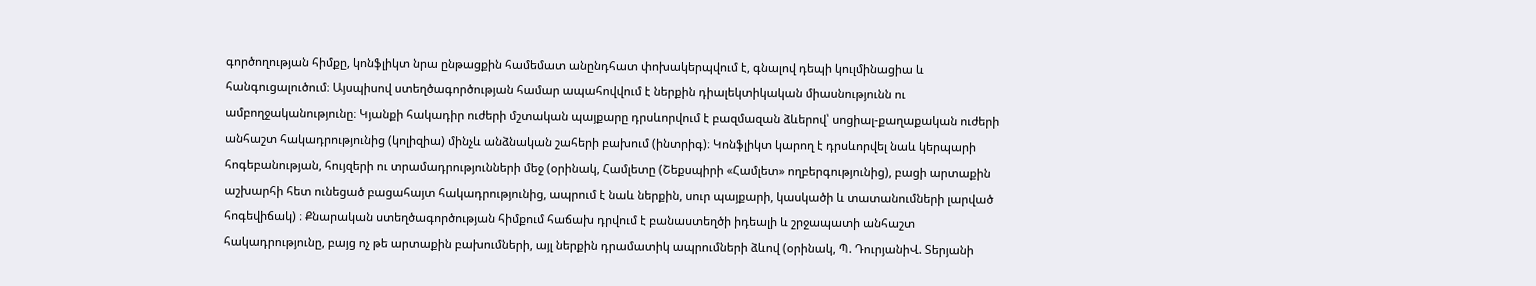գործողության հիմքը, կոնֆլիկտ նրա ընթացքին համեմատ անընդհատ փոխակերպվում է, գնալով դեպի կուլմինացիա և հանգուցալուծում։ Այսպիսով ստեղծագործության համար ապահովվում է ներքին դիալեկտիկական միասնությունն ու ամբողջականությունը։ Կյանքի հակադիր ուժերի մշտական պայքարը դրսևորվում է բազմազան ձևերով՝ սոցիալ-քաղաքական ուժերի անհաշտ հակադրությունից (կոլիզիա) մինչև անձնական շահերի բախում (ինտրիգ)։ Կոնֆլիկտ կարող է դրսևորվել նաև կերպարի հոգեբանության, հույզերի ու տրամադրությունների մեջ (օրինակ, Համլետը (Շեքսպիրի «Համլետ» ողբերգությունից), բացի արտաքին աշխարհի հետ ունեցած բացահայտ հակադրությունից, ապրում է նաև ներքին, սուր պայքարի, կասկածի և տատանումների լարված հոգեվիճակ) ։ Քնարական ստեղծագործության հիմքում հաճախ դրվում է բանաստեղծի իդեալի և շրջապատի անհաշտ հակադրությունը, բայց ոչ թե արտաքին բախումների, այլ ներքին դրամատիկ ապրումների ձևով (օրինակ, Պ. ԴուրյանիՎ. Տերյանի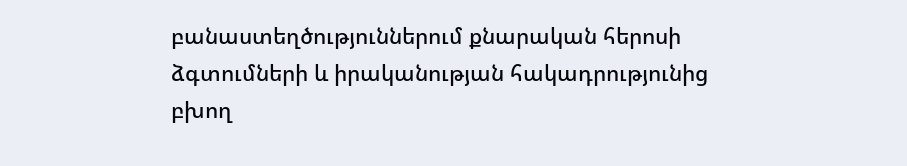բանաստեղծություններում քնարական հերոսի ձգտումների և իրականության հակադրությունից բխող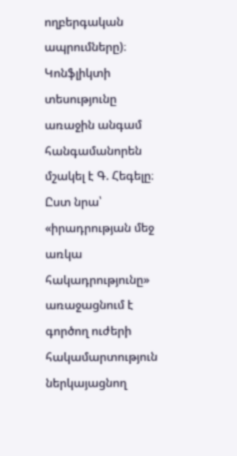ողբերգական ապրումները)։ Կոնֆլիկտի տեսությունը առաջին անգամ հանգամանորեն մշակել է Գ. Հեգելը։ Ըստ նրա՝ «իրադրության մեջ առկա հակադրությունը» առաջացնում է գործող ուժերի հակամարտություն ներկայացնող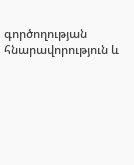գործողության հնարավորություն և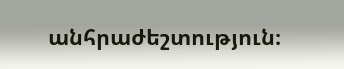անհրաժեշտություն։